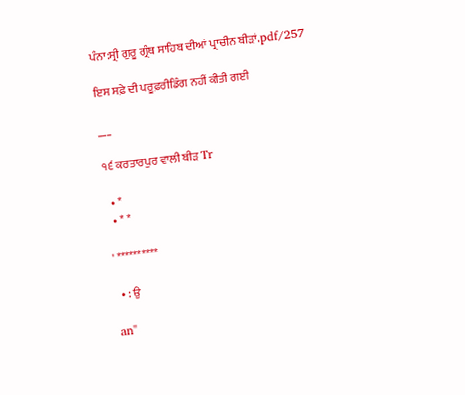ਪੰਨਾ:ਸ੍ਰੀ ਗੁਰੂ ਗ੍ਰੰਥ ਸਾਹਿਬ ਦੀਆਂ ਪ੍ਰਾਚੀਨ ਬੀੜਾਂ.pdf/257

ਇਸ ਸਫ਼ੇ ਦੀ ਪਰੂਫ਼ਰੀਡਿੰਗ ਨਹੀਂ ਕੀਤੀ ਗਈ

___

੧੬ ਕਰਤਾਰਪੁਰ ਵਾਲੀ ਬੀੜ Tr

  • *
  • * *

' **********

  • : ਉ

an"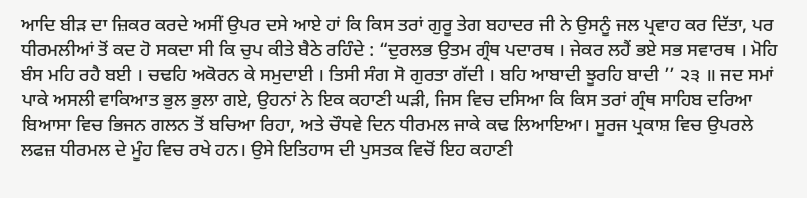ਆਦਿ ਬੀੜ ਦਾ ਜ਼ਿਕਰ ਕਰਦੇ ਅਸੀਂ ਉਪਰ ਦਸੇ ਆਏ ਹਾਂ ਕਿ ਕਿਸ ਤਰਾਂ ਗੁਰੂ ਤੇਗ ਬਹਾਦਰ ਜੀ ਨੇ ਉਸਨੂੰ ਜਲ ਪ੍ਰਵਾਹ ਕਰ ਦਿੱਤਾ, ਪਰ ਧੀਰਮਲੀਆਂ ਤੋਂ ਕਦ ਹੋ ਸਕਦਾ ਸੀ ਕਿ ਚੁਪ ਕੀਤੇ ਬੈਠੇ ਰਹਿੰਦੇ : “ਦੁਰਲਭ ਉਤਮ ਗ੍ਰੰਥ ਪਦਾਰਥ । ਜੇਕਰ ਲਹੈਂ ਭਏ ਸਭ ਸਵਾਰਥ । ਮੋਹਿ ਬੰਸ ਮਹਿ ਰਹੈ ਬਈ । ਚਢਹਿ ਅਕੋਰਨ ਕੇ ਸਮੁਦਾਈ । ਤਿਸੀ ਸੰਗ ਸੋ ਗੁਰਤਾ ਗੱਦੀ । ਬਹਿ ਆਬਾਦੀ ਝੂਰਹਿ ਬਾਦੀ ’’ ੨੩ ॥ ਜਦ ਸਮਾਂ ਪਾਕੇ ਅਸਲੀ ਵਾਕਿਆਤ ਭੁਲ ਭੁਲਾ ਗਏ, ਉਹਨਾਂ ਨੇ ਇਕ ਕਹਾਣੀ ਘੜੀ, ਜਿਸ ਵਿਚ ਦਸਿਆ ਕਿ ਕਿਸ ਤਰਾਂ ਗ੍ਰੰਥ ਸਾਹਿਬ ਦਰਿਆ ਬਿਆਸਾ ਵਿਚ ਭਿਜਨ ਗਲਨ ਤੋਂ ਬਚਿਆ ਰਿਹਾ, ਅਤੇ ਚੌਧਵੇ ਦਿਨ ਧੀਰਮਲ ਜਾਕੇ ਕਢ ਲਿਆਇਆ। ਸੂਰਜ ਪ੍ਰਕਾਸ਼ ਵਿਚ ਉਪਰਲੇ ਲਫਜ਼ ਧੀਰਮਲ ਦੇ ਮੂੰਹ ਵਿਚ ਰਖੇ ਹਨ। ਉਸੇ ਇਤਿਹਾਸ ਦੀ ਪੁਸਤਕ ਵਿਚੋਂ ਇਹ ਕਹਾਣੀ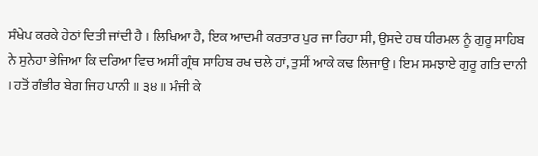ਸੰਖੇਪ ਕਰਕੇ ਹੇਠਾਂ ਦਿਤੀ ਜਾਂਦੀ ਹੈ । ਲਿਖਿਆ ਹੈ, ਇਕ ਆਦਮੀ ਕਰਤਾਰ ਪੁਰ ਜਾ ਰਿਹਾ ਸੀ, ਉਸਦੇ ਹਥ ਧੀਰਮਲ ਨੂੰ ਗੁਰੂ ਸਾਹਿਬ ਨੇ ਸੁਨੇਹਾ ਭੇਜਿਆ ਕਿ ਦਰਿਆ ਵਿਚ ਅਸੀਂ ਗ੍ਰੰਥ ਸਾਹਿਬ ਰਖ ਚਲੇ ਹਾਂ, ਤੁਸੀਂ ਆਕੇ ਕਢ ਲਿਜਾਉ । ਇਮ ਸਮਝਾਏ ਗੁਰੂ ਗਤਿ ਦਾਨੀ । ਹਤੋਂ ਗੰਭੀਰ ਬੇਗ ਜਿਹ ਪਾਨੀ ॥ ੩੪ ॥ ਮੰਜੀ ਕੇ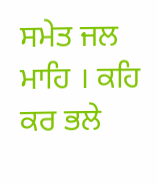ਸਮੇਤ ਜਲ ਮਾਹਿ । ਕਹਿ ਕਰ ਭਲੇ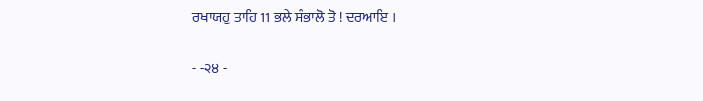ਰਖਾਯਹੁ ਤਾਹਿ 11 ਭਲੇ ਸੰਭਾਲੋ ਤੋ ! ਦਰਆਇ ।

- -੨੪ -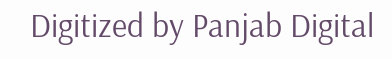Digitized by Panjab Digital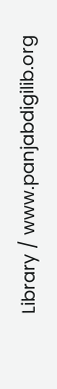Library / www.panjabdigilib.org